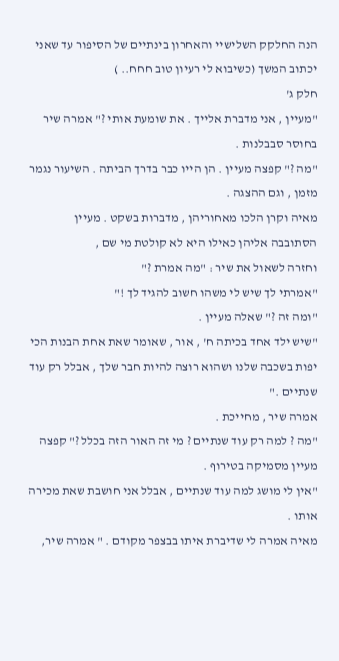הנה החלקק השלישיי והאחרון בינתיים של הסיפור עד שאני יכתוב המשך (כשיבוא לי רעיון טוב חחח.. )
חלק ג'
"מעיין , אני מדברת אלייך . את שומעת אותי ?" אמרה שיר בחוסר סבבלנות .
"מה ?" קפצה מעיין . הן הייו כבר בדרך הביתה . השיעור נגמר מזמן , וגם ההצגה .
מאיה וקרן הלכו מאחוריהן , מדברות בשקט . מעיין הסתובבה אליהן כאילו היא לא קולטת מי שם ,
וחזרה לשאול את שיר : "מה אמרת ?"
"אמרתי לך שיש לי משהו חשוב להגיד לך !"
"ומה זה ?" שאלה מעיין .
"שיש ילד אחד בכיתה ח' , אור , שאומר שאת אחת הבנות הכי יפות בשכבה שלנו ושהוא רוצה להיות חבר שלך , אבלל רק עוד שנתיים ."
אמרה שיר , מחייכת .
"מה ? למה רק עוד שנתיים ? מי זה האור הזה בכלל ?" קפצה מעיין מסמיקה בטירוף .
"אין לי מושג למה עוד שנתיים , אבלל אני חושבת שאת מכירה אותו .
מאיה אמרה לי שדיברת איתו בבצפר מקודם . " אמרה שיר,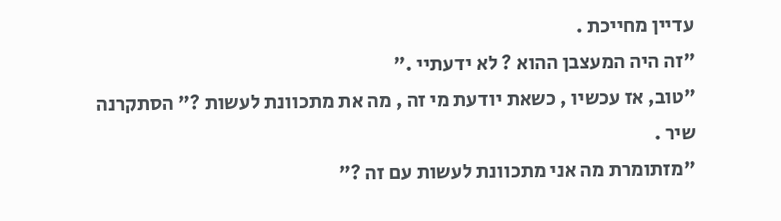עדיין מחייכת .
"זה היה המעצבן ההוא ? לא ידעתיי ."
"טוב, אז עכשיו , כשאת יודעת מי זה , מה את מתכוונת לעשות ?" הסתקרנה שיר .
"מזתומרת מה אני מתכוונת לעשות עם זה ?"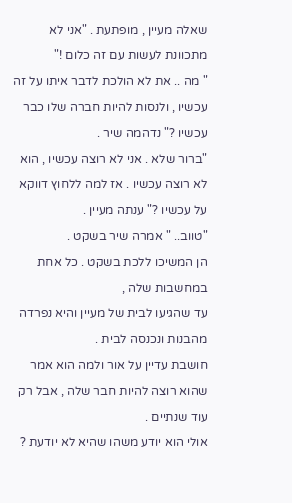שאלה מעיין , מופתעת . "אני לא מתכוונת לעשות עם זה כלום !"
" מה .. את לא הולכת לדבר איתו על זה עכשיו , ולנסות להיות חברה שלו כבר עכשיו ?" נדהמה שיר .
"ברור שלא . אני לא רוצה עכשיו , הוא לא רוצה עכשיו . אז למה ללחוץ דווקא על עכשיו ?" ענתה מעיין .
"טווב.. " אמרה שיר בשקט .
הן המשיכו ללכת בשקט . כל אחת במחשבות שלה ,
עד שהגיעו לבית של מעיין והיא נפרדה מהבנות ונכנסה לבית .
חושבת עדיין על אור ולמה הוא אמר שהוא רוצה להיות חבר שלה , אבל רק עוד שנתיים .
אולי הוא יודע משהו שהיא לא יודעת ?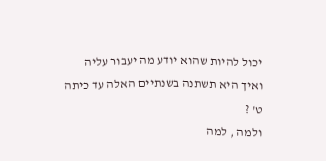יכול להיות שהוא יודע מה יעבור עליה ואיך היא תשתנה בשנתיים האלה עד כיתה ט' ?
ולמה , למה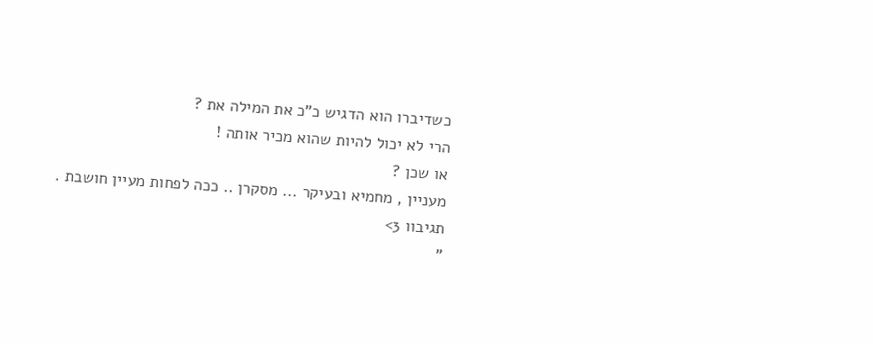כשדיברו הוא הדגיש כ"כ את המילה את ?
הרי לא יכול להיות שהוא מכיר אותה !
או שכן ?
מעניין , מחמיא ובעיקר ... מסקרן .. ככה לפחות מעיין חושבת .
תגיבוו 3>
"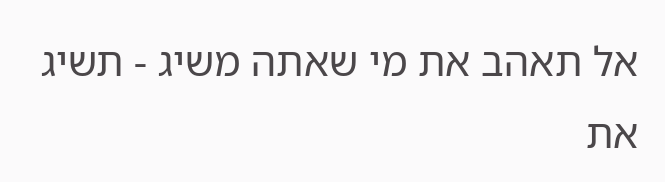אל תאהב את מי שאתה משיג - תשיג את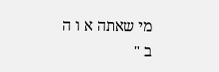מי שאתה א ו ה ב "